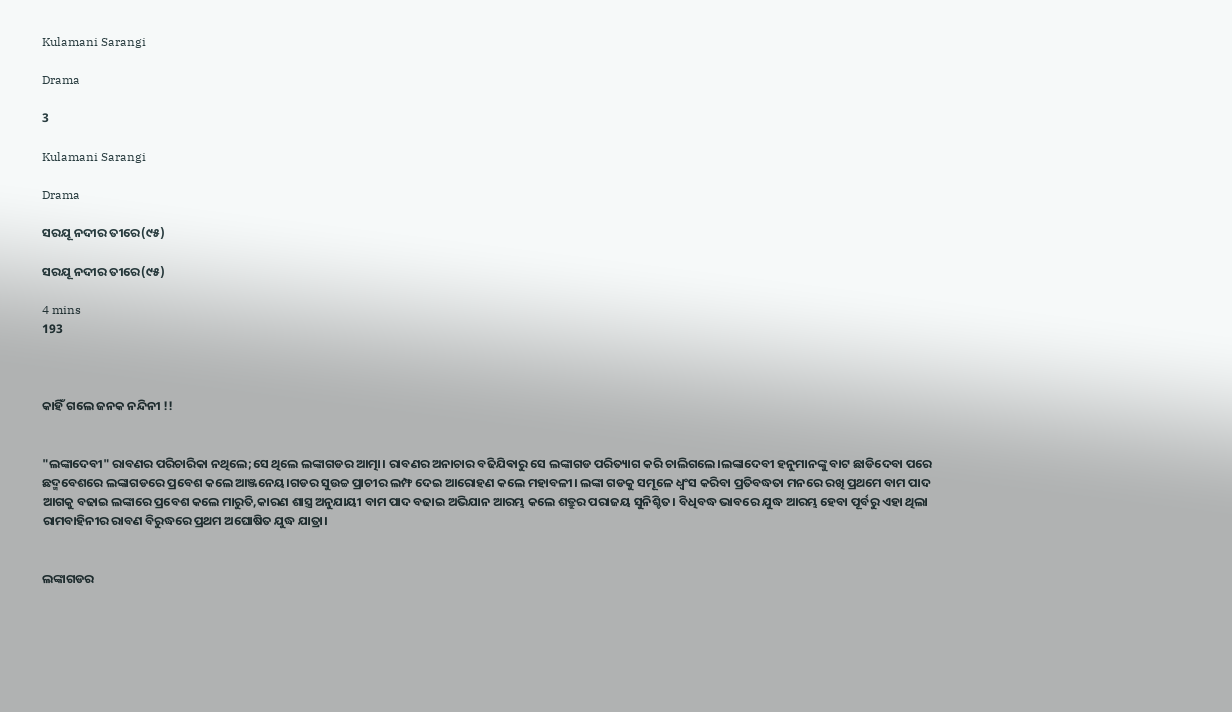Kulamani Sarangi

Drama

3

Kulamani Sarangi

Drama

ସରଯୂ ନଦୀର ତୀରେ(୯୫)

ସରଯୂ ନଦୀର ତୀରେ(୯୫)

4 mins
193



କାହିଁ ଗଲେ ଜନକ ନନ୍ଦିନୀ !!


"ଲଙ୍କାଦେବୀ" ରାବଣର ପରିଚାରିକା ନଥିଲେ;ସେ ଥିଲେ ଲଙ୍କାଗଡର ଆତ୍ମା। ରାବଣର ଅନାଚାର ବଢିଯିଵାରୁ ସେ ଲଙ୍କାଗଡ ପରିତ୍ୟାଗ କରି ଚାଲିଗଲେ।ଲଙ୍କାଦେବୀ ହନୁମାନଙ୍କୁ ବାଟ ଛାଡିଦେବା ପରେ ଛଦ୍ମବେଶରେ ଲଙ୍କାଗଡରେ ପ୍ରବେଶ କଲେ ଆଞ୍ଜନେୟ।ଗଡର ସୁଉଚ୍ଚ ପ୍ରାଚୀର ଲମ୍ଫ ଦେଇ ଆରୋହଣ କଲେ ମହାବଳୀ। ଲଙ୍କା ଗଡକୁ ସମୂଳେ ଧ୍ବଂସ କରିବା ପ୍ରତିବଦ୍ଧତା ମନରେ ରଖି ପ୍ରଥମେ ବାମ ପାଦ ଆଗକୁ ବଢାଇ ଲଙ୍କାରେ ପ୍ରବେଶ କଲେ ମାରୁତି,କାରଣ ଶାସ୍ତ୍ର ଅନୁଯାୟୀ ବାମ ପାଦ ବଢାଇ ଅଭିଯାନ ଆରମ୍ଭ କଲେ ଶତ୍ରୁର ପରାଜୟ ସୁନିଶ୍ଚିତ। ବିଧିବଦ୍ଧ ଭାବରେ ଯୁଦ୍ଧ ଆରମ୍ଭ ହେବା ପୂର୍ବରୁ ଏହା ଥିଲା ରାମବାହିନୀର ରାବଣ ବିରୁଦ୍ଧରେ ପ୍ରଥମ ଅଘୋଷିତ ଯୁଦ୍ଧ ଯାତ୍ରା।


ଲଙ୍କାଗଡର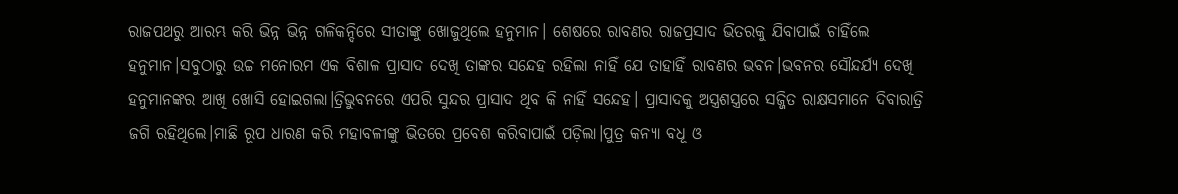ରାଜପଥରୁ ଆରମ୍ଭ କରି ଭିନ୍ନ ଭିନ୍ନ ଗଳିକନ୍ଦିରେ ସୀତାଙ୍କୁ ଖୋଜୁଥିଲେ ହନୁମାନ। ଶେଷରେ ରାବଣର ରାଜପ୍ରସାଦ ଭିତରକୁ ଯିବାପାଇଁ ଚାହିଁଲେ ହନୁମାନ।ସବୁଠାରୁ ଉଚ୍ଚ ମନୋରମ ଏକ ବିଶାଳ ପ୍ରାସାଦ ଦେଖି ତାଙ୍କର ସନ୍ଦେହ ରହିଲା ନାହିଁ ଯେ ତାହାହିଁ ରାବଣର ଭବନ।ଭବନର ସୌନ୍ଦର୍ଯ୍ୟ ଦେଖି ହନୁମାନଙ୍କର ଆଖି ଖୋସି ହୋଇଗଲା।ତ୍ରିଭୁବନରେ ଏପରି ସୁନ୍ଦର ପ୍ରାସାଦ ଥିବ କି ନାହିଁ ସନ୍ଦେହ। ପ୍ରାସାଦକୁ ଅସ୍ତ୍ରଶସ୍ତ୍ରରେ ସଜ୍ଜିତ ରାକ୍ଷସମାନେ ଦିବାରାତ୍ରି ଜଗି ରହିଥିଲେ।ମାଛି ରୂପ ଧାରଣ କରି ମହାବଳୀଙ୍କୁ ଭିତରେ ପ୍ରବେଶ କରିବାପାଇଁ ପଡ଼ିଲା।ପୁତ୍ର କନ୍ୟା ବଧୂ ଓ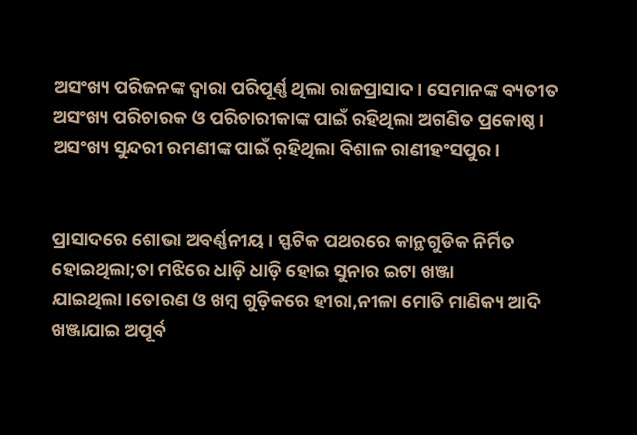ଅସଂଖ୍ୟ ପରିଜନଙ୍କ ଦ୍ବାରା ପରିପୂର୍ଣ୍ଣ ଥିଲା ରାଜପ୍ରାସାଦ। ସେମାନଙ୍କ ବ୍ୟତୀତ ଅସଂଖ୍ୟ ପରିଚାରକ ଓ ପରିଚାରୀକାଙ୍କ ପାଇଁ ରହିଥିଲା ଅଗଣିତ ପ୍ରକୋଷ୍ଠ। ଅସଂଖ୍ୟ ସୁନ୍ଦରୀ ରମଣୀଙ୍କ ପାଇଁ ର଼ହିଥିଲା ବିଶାଳ ରାଣୀହଂସପୁର।


ପ୍ରାସାଦରେ ଶୋଭା ଅବର୍ଣ୍ଣନୀୟ। ସ୍ଫଟିକ ପଥରରେ କାନ୍ଥଗୁଡିକ ନିର୍ମିତ ହୋଇଥିଲା;ତା ମଝିରେ ଧାଡ଼ି ଧାଡ଼ି ହୋଇ ସୁନାର ଇଟା ଖଞ୍ଜା ଯାଇଥିଲା।ତୋରଣ ଓ ଖମ୍ବ ଗୁଡ଼ିକରେ ହୀରା,ନୀଳା ମୋତି ମାଣିକ୍ୟ ଆଦି ଖଞ୍ଜାଯାଇ ଅପୂର୍ବ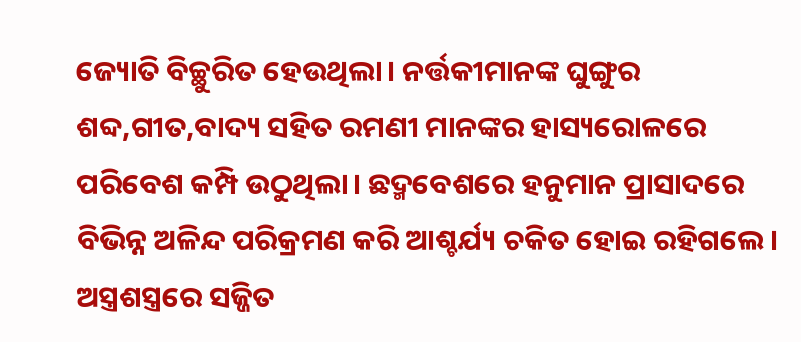ଜ୍ୟୋତି ବିଚ୍ଛୁରିତ ହେଉଥିଲା। ନର୍ତ୍ତକୀମାନଙ୍କ ଘୁଙ୍ଗୁର ଶବ୍ଦ,ଗୀତ,ବାଦ୍ୟ ସହିତ ରମଣୀ ମାନଙ୍କର ହାସ୍ୟରୋଳରେ ପରିବେଶ କମ୍ପି ଉଠୁଥିଲା। ଛଦ୍ମବେଶରେ ହନୁମାନ ପ୍ରାସାଦରେ ବିଭିନ୍ନ ଅଳିନ୍ଦ ପରିକ୍ରମଣ କରି ଆଶ୍ଚର୍ଯ୍ୟ ଚକିତ ହୋଇ ରହିଗଲେ। ଅସ୍ତ୍ରଶସ୍ତ୍ରରେ ସଜ୍ଜିତ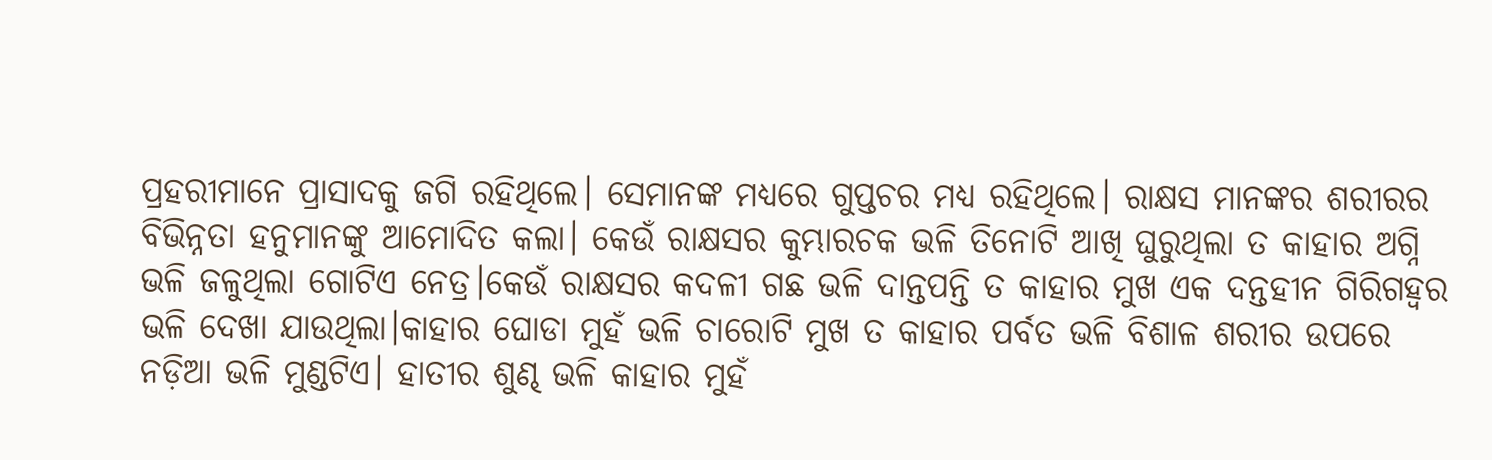ପ୍ରହରୀମାନେ ପ୍ରାସାଦକୁ ଜଗି ରହିଥିଲେ। ସେମାନଙ୍କ ମଧ୍ୟରେ ଗୁପ୍ତଚର ମଧ୍ୟ ରହିଥିଲେ। ରାକ୍ଷସ ମାନଙ୍କର ଶରୀରର ବିଭିନ୍ନତା ହନୁମାନଙ୍କୁ ଆମୋଦିତ କଲା। କେଉଁ ରାକ୍ଷସର କୁମ୍ଭାରଚକ ଭଳି ତିନୋଟି ଆଖି ଘୁରୁଥିଲା ତ କାହାର ଅଗ୍ନି ଭଳି ଜଳୁଥିଲା ଗୋଟିଏ ନେତ୍ର।କେଉଁ ରାକ୍ଷସର କଦଳୀ ଗଛ ଭଳି ଦାନ୍ତପନ୍ତି ତ କାହାର ମୁଖ ଏକ ଦନ୍ତହୀନ ଗିରିଗହ୍ଵର ଭଳି ଦେଖା ଯାଉଥିଲା।କାହାର ଘୋଡା ମୁହଁ ଭଳି ଚାରୋଟି ମୁଖ ତ କାହାର ପର୍ବତ ଭଳି ବିଶାଳ ଶରୀର ଉପରେ ନଡ଼ିଆ ଭଳି ମୁଣ୍ଡଟିଏ। ହାତୀର ଶୁଣ୍ଢ ଭଳି କାହାର ମୁହଁ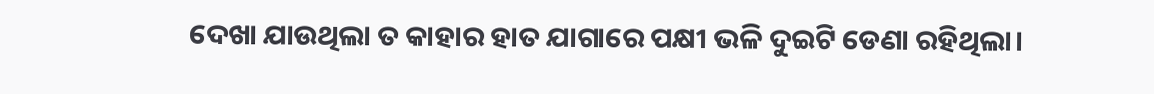ଦେଖା ଯାଉଥିଲା ତ କାହାର ହାତ ଯାଗାରେ ପକ୍ଷୀ ଭଳି ଦୁଇଟି ଡେଣା ରହିଥିଲା।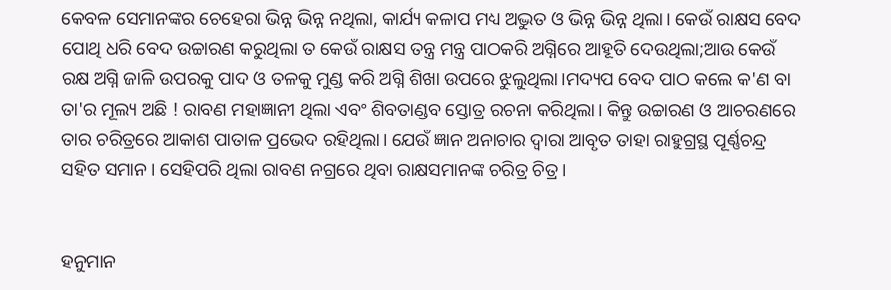କେବଳ ସେମାନଙ୍କର ଚେହେରା ଭିନ୍ନ ଭିନ୍ନ ନଥିଲା, କାର୍ଯ୍ୟ କଳାପ ମଧ୍ୟ ଅଦ୍ଭୁତ ଓ ଭିନ୍ନ ଭିନ୍ନ ଥିଲା। କେଉଁ ରାକ୍ଷସ ବେଦ ପୋଥି ଧରି ବେଦ ଉଚ୍ଚାରଣ କରୁଥିଲା ତ କେଉଁ ରାକ୍ଷସ ତନ୍ତ୍ର ମନ୍ତ୍ର ପାଠକରି ଅଗ୍ନିରେ ଆହୂତି ଦେଉଥିଲା;ଆଉ କେଉଁ ରକ୍ଷ ଅଗ୍ନି ଜାଳି ଉପରକୁ ପାଦ ଓ ତଳକୁ ମୁଣ୍ଡ କରି ଅଗ୍ନି ଶିଖା ଉପରେ ଝୁଲୁଥିଲା।ମଦ୍ୟପ ବେଦ ପାଠ କଲେ କ'ଣ ବା ତା'ର ମୂଲ୍ୟ ଅଛି ! ରାବଣ ମହାଜ୍ଞାନୀ ଥିଲା ଏବଂ ଶିବତାଣ୍ଡବ ସ୍ତୋତ୍ର ରଚନା କରିଥିଲା। କିନ୍ତୁ ଉଚ୍ଚାରଣ ଓ ଆଚରଣରେ ତାର ଚରିତ୍ରରେ ଆକାଶ ପାତାଳ ପ୍ରଭେଦ ରହିଥିଲା। ଯେଉଁ ଜ୍ଞାନ ଅନାଚାର ଦ୍ବାରା ଆବୃତ ତାହା ରାହୁଗ୍ରସ୍ଥ ପୂର୍ଣ୍ଣଚନ୍ଦ୍ର ସହିତ ସମାନ। ସେହିପରି ଥିଲା ରାବଣ ନଗ୍ରରେ ଥିବା ରାକ୍ଷସମାନଙ୍କ ଚରିତ୍ର ଚିତ୍ର।


ହନୁମାନ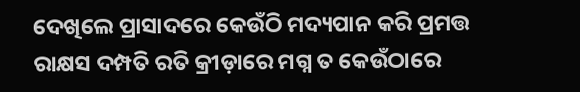ଦେଖିଲେ ପ୍ରାସାଦରେ କେଉଁଠି ମଦ୍ୟପାନ କରି ପ୍ରମତ୍ତ ରାକ୍ଷସ ଦମ୍ପତି ରତି କ୍ରୀଡ଼ାରେ ମଗ୍ନ ତ କେଉଁଠାରେ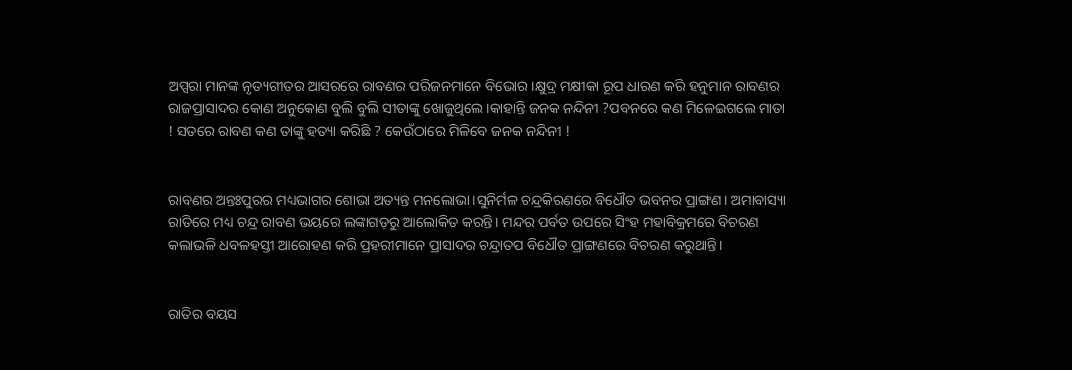ଅପ୍ସରା ମାନଙ୍କ ନୃତ୍ୟଗୀତର ଆସରରେ ରାବଣର ପରିଜନମାନେ ବିଭୋର।କ୍ଷୁଦ୍ର ମକ୍ଷୀକା ରୂପ ଧାରଣ କରି ହନୁମାନ ରାବଣର ରାଜପ୍ରାସାଦର କୋଣ ଅନୁକୋଣ ବୁଲି ବୁଲି ସୀତାଙ୍କୁ ଖୋଜୁଥିଲେ।କାହାନ୍ତି ଜନକ ନନ୍ଦିନୀ ?ପବନରେ କଣ ମିଳେଇଗଲେ ମାତା ! ସତରେ ରାବଣ କଣ ତାଙ୍କୁ ହତ୍ୟା କରିଛି ? କେଉଁଠାରେ ମିଳିବେ ଜନକ ନନ୍ଦିନୀ !


ରାବଣର ଅନ୍ତଃପୁରର ମଧ୍ୟଭାଗର ଶୋଭା ଅତ୍ୟନ୍ତ ମନଲୋଭା।ସୁନିର୍ମଳ ଚନ୍ଦ୍ରକିରଣରେ ବିଧୌତ ଭବନର ପ୍ରାଙ୍ଗଣ। ଅମାବାସ୍ୟା ରାତିରେ ମଧ୍ୟ ଚନ୍ଦ୍ର ରାବଣ ଭୟରେ ଲଙ୍କାଗଡ଼ରୁ ଆଲୋକିତ କରନ୍ତି। ମନ୍ଦର ପର୍ବତ ଉପରେ ସିଂହ ମହାବିକ୍ରମରେ ବିଚରଣ କଲାଭଳି ଧବଳହସ୍ତୀ ଆରୋହଣ କରି ପ୍ରହରୀମାନେ ପ୍ରାସାଦର ଚନ୍ଦ୍ରାତପ ବିଧୌତ ପ୍ରାଙ୍ଗଣରେ ବିଚରଣ କରୁଥାନ୍ତି।


ରାତିର ବୟସ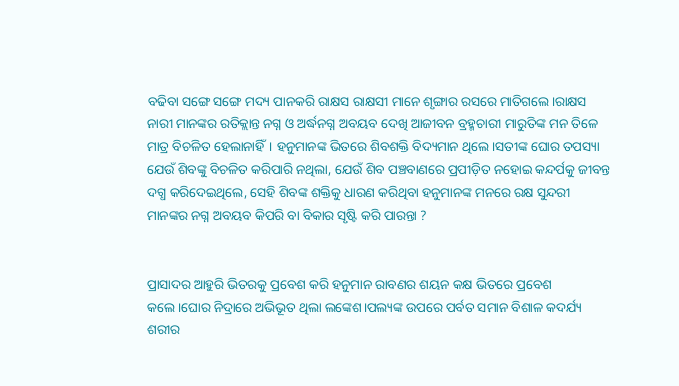ବଢିବା ସଙ୍ଗେ ସଙ୍ଗେ ମଦ୍ୟ ପାନକରି ରାକ୍ଷସ ରାକ୍ଷସୀ ମାନେ ଶୃଙ୍ଗାର ରସରେ ମାତିଗଲେ।ରାକ୍ଷସ ନାରୀ ମାନଙ୍କର ରତିକ୍ଲାନ୍ତ ନଗ୍ନ ଓ ଅର୍ଦ୍ଧନଗ୍ନ ଅବୟବ ଦେଖି ଆଜୀବନ ବ୍ରହ୍ମଚାରୀ ମାରୁତିଙ୍କ ମନ ତିଳେ ମାତ୍ର ବିଚଳିତ ହେଲାନାହିଁ। ହନୁମାନଙ୍କ ଭିତରେ ଶିବଶକ୍ତି ବିଦ୍ୟମାନ ଥିଲେ।ସତୀଙ୍କ ଘୋର ତପସ୍ୟା ଯେଉଁ ଶିବଙ୍କୁ ବିଚଳିତ କରିପାରି ନଥିଲା, ଯେଉଁ ଶିବ ପଞ୍ଚବାଣରେ ପ୍ରପୀଡ଼ିତ ନହୋଇ କନ୍ଦର୍ପକୁ ଜୀବନ୍ତ ଦଗ୍ଧ କରିଦେଇଥିଲେ, ସେହି ଶିବଙ୍କ ଶକ୍ତିକୁ ଧାରଣ କରିଥିବା ହନୁମାନଙ୍କ ମନରେ ରକ୍ଷ ସୁନ୍ଦରୀ ମାନଙ୍କର ନଗ୍ନ ଅବୟବ କିପରି ବା ବିକାର ସୃଷ୍ଟି କରି ପାରନ୍ତା ?


ପ୍ରାସାଦର ଆହୁରି ଭିତରକୁ ପ୍ରବେଶ କରି ହନୁମାନ ରାବଣର ଶୟନ କକ୍ଷ ଭିତରେ ପ୍ରବେଶ କଲେ।ଘୋର ନିଦ୍ରାରେ ଅଭିଭୂତ ଥିଲା ଲଙ୍କେଶ।ପଲ୍ୟଙ୍କ ଉପରେ ପର୍ବତ ସମାନ ବିଶାଳ କଦର୍ଯ୍ୟ ଶରୀର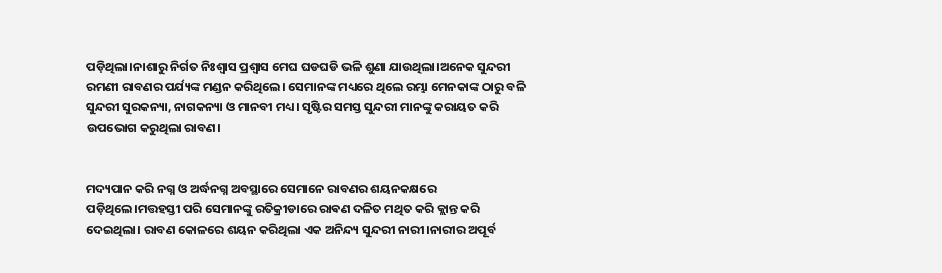ପଡ଼ିଥିଲା।ନାଶାରୁ ନିର୍ଗତ ନିଃଶ୍ବାସ ପ୍ରଶ୍ବାସ ମେଘ ଘଡଘଡି ଭଳି ଶୁଣା ଯାଉଥିଲା।ଅନେକ ସୁନ୍ଦରୀ ରମଣୀ ରାବଣର ପର୍ଯ୍ୟଙ୍କ ମଣ୍ଡନ କରିଥିଲେ। ସେମାନଙ୍କ ମଧ୍ୟରେ ଥିଲେ ରମ୍ଭା ମେନକାଙ୍କ ଠାରୁ ବଳି ସୁନ୍ଦରୀ ସୁରକନ୍ୟା, ନାଗକନ୍ୟା ଓ ମାନବୀ ମଧ୍ୟ। ସୃଷ୍ଟିର ସମସ୍ତ ସୁନ୍ଦରୀ ମାନଙ୍କୁ କରାୟତ କରି ଉପଭୋଗ କରୁଥିଲା ରାବଣ।


ମଦ୍ୟପାନ କରି ନଗ୍ନ ଓ ଅର୍ଦ୍ଧନଗ୍ନ ଅବସ୍ଥାରେ ସେମାନେ ରାବଣର ଶୟନକକ୍ଷରେ ପଡ଼ିଥିଲେ।ମତ୍ତହସ୍ତୀ ପରି ସେମାନଙ୍କୁ ରତିକ୍ରୀଡାରେ ରାଵଣ ଦଳିତ ମଥିତ କରି କ୍ଲାନ୍ତ କରି ଦେଇଥିଲା। ରାବଣ କୋଳରେ ଶୟନ କରିଥିଲା ଏକ ଅନିନ୍ଦ୍ୟ ସୁନ୍ଦରୀ ନାରୀ।ନାରୀର ଅପୂର୍ବ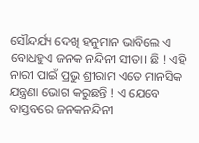ସୌନ୍ଦର୍ଯ୍ୟ ଦେଖି ହନୁମାନ ଭାବିଲେ ଏ ବୋଧହୁଏ ଜନକ ନନ୍ଦିନୀ ସୀତା। ଛି ! ଏହି ନାରୀ ପାଇଁ ପ୍ରଭୁ ଶ୍ରୀରାମ ଏତେ ମାନସିକ ଯନ୍ତ୍ରଣା ଭୋଗ କରୁଛନ୍ତି ! ଏ ଯେବେ ବାସ୍ତବରେ ଜନକନନ୍ଦିନୀ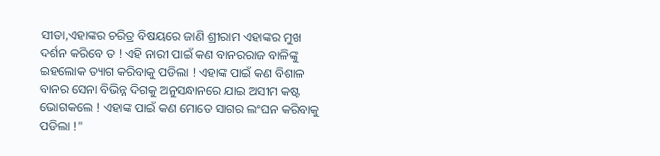ସୀତା,ଏହାଙ୍କର ଚରିତ୍ର ବିଷୟରେ ଜାଣି ଶ୍ରୀରାମ ଏହାଙ୍କର ମୁଖ ଦର୍ଶନ କରିବେ ତ ! ଏହି ନାରୀ ପାଇଁ କଣ ବାନରରାଜ ବାଳିଙ୍କୁ ଇହଲୋକ ତ୍ୟାଗ କରିବାକୁ ପଡିଲା ! ଏହାଙ୍କ ପାଇଁ କଣ ବିଶାଳ ବାନର ସେନା ବିଭିନ୍ନ ଦିଗକୁ ଅନୁସନ୍ଧାନରେ ଯାଇ ଅସୀମ କଷ୍ଟ ଭୋଗକଲେ ! ଏହାଙ୍କ ପାଇଁ କଣ ମୋତେ ସାଗର ଲଂଘନ କରିବାକୁ ପଡିଲା !"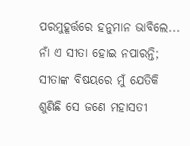ପରମୁହୂର୍ତ୍ତରେ ହନୁମାନ ଭାବିଲେ... ନାଁ ଏ ସୀତା ହୋଇ ନପାରନ୍ତି; ସୀତାଙ୍କ ବିଷୟରେ ମୁଁ ଯେତିକି ଶୁଣିଛି ସେ ଜଣେ ମହାସତୀ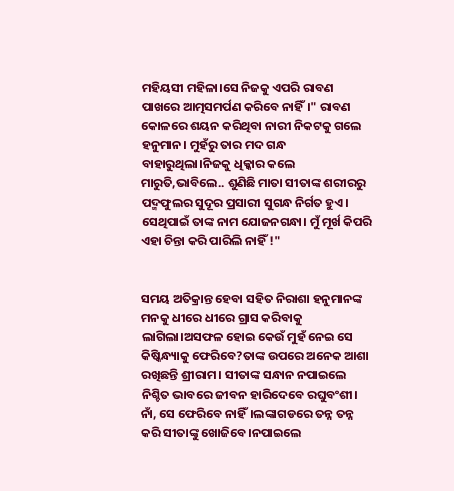ମହିୟସୀ ମହିଳା।ସେ ନିଜକୁ ଏପରି ରାବଣ ପାଖରେ ଆତ୍ମସମର୍ପଣ କରିବେ ନାହିଁ।" ରାବଣ କୋଳରେ ଶୟନ କରିଥିବା ନାରୀ ନିକଟକୁ ଗଲେ ହନୁମାନ। ମୁହଁରୁ ତାର ମଦ ଗନ୍ଧ ବାହାରୁଥିଲା।ନିଜକୁ ଧିକ୍କାର କଲେ ମାରୁତି,ଭାବିଲେ.. ଶୁଣିଛି ମାତା ସୀତାଙ୍କ ଶରୀରରୁ ପଦ୍ମଫୁଲର ସୁଦୂର ପ୍ରସାରୀ ସୁଗନ୍ଧ ନିର୍ଗତ ହୁଏ। ସେଥିପାଇଁ ତାଙ୍କ ନାମ ଯୋଜନଗନ୍ଧା। ମୁଁ ମୂର୍ଖ କିପରି ଏହା ଚିନ୍ତା କରି ପାରିଲି ନାହିଁ !"


ସମୟ ଅତିକ୍ରାନ୍ତ ହେବା ସହିତ ନିରାଶା ହନୁମାନଙ୍କ ମନକୁ ଧୀରେ ଧୀରେ ଗ୍ରାସ କରିବାକୁ ଲାଗିଲା।ଅସଫଳ ହୋଇ କେଉଁ ମୁହଁ ନେଇ ସେ କିଷ୍କିନ୍ଧ୍ୟାକୁ ଫେରିବେ?ତାଙ୍କ ଉପରେ ଅନେକ ଆଶା ରଖିଛନ୍ତି ଶ୍ରୀରାମ। ସୀତାଙ୍କ ସନ୍ଧାନ ନପାଇଲେ ନିଶ୍ଚିତ ଭାବରେ ଜୀବନ ହାରିଦେବେ ରଘୁବଂଶୀ। ନାଁ, ସେ ଫେରିବେ ନାହିଁ।ଲଙ୍କାଗଡରେ ତନ୍ନ ତନ୍ନ କରି ସୀତାଙ୍କୁ ଖୋଜିବେ।ନପାଇଲେ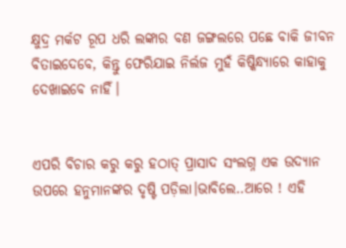କ୍ଷୁଦ୍ର ମର୍କଟ ରୂପ ଧରି ଲଙ୍କାର ବଣ ଜଙ୍ଗଲରେ ପଛେ ବାକି ଜୀବନ ବିତାଇଦେବେ, କିନ୍ତୁ ଫେରିଯାଇ ନିର୍ଲଜ ମୁହଁ କିଷ୍କିନ୍ଧ୍ୟାରେ କାହାକୁ ଦେଖାଇବେ ନାହିଁ।


ଏପରି ବିଚାର କରୁ କରୁ ହଠାତ୍ ପ୍ରାସାଦ ସଂଲଗ୍ନ ଏକ ଉଦ୍ୟାନ ଉପରେ ହନୁମାନଙ୍କର ଦୃଷ୍ଟି ପଡ଼ିଲା।ଭାବିଲେ..ଆରେ ! ଏହି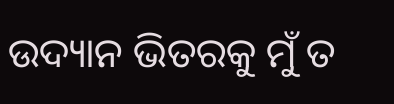ଉଦ୍ୟାନ ଭିତରକୁ ମୁଁ ତ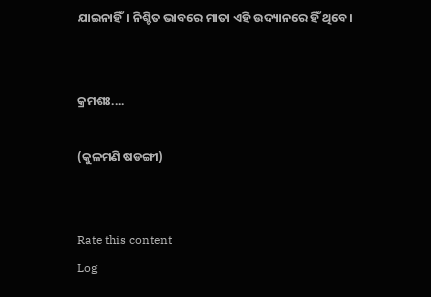ଯାଇନାହିଁ। ନିଶ୍ଚିତ ଭାବରେ ମାତା ଏହି ଉଦ୍ୟାନରେ ହିଁ ଥିବେ।


କ୍ରମଶଃ....

(କୁଳମଣି ଷଡଙ୍ଗୀ)


Rate this content
Log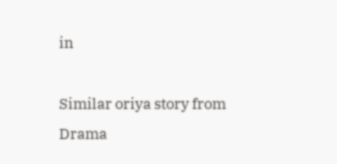in

Similar oriya story from Drama